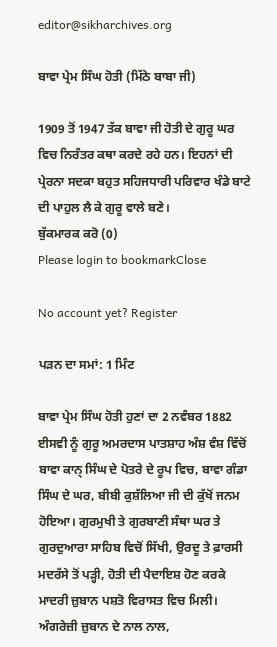editor@sikharchives.org

ਬਾਵਾ ਪ੍ਰੇਮ ਸਿੰਘ ਹੋਤੀ (ਮਿੱਠੇ ਬਾਬਾ ਜੀ)

1909 ਤੋਂ 1947 ਤੱਕ ਬਾਵਾ ਜੀ ਹੋਤੀ ਦੇ ਗੁਰੂ ਘਰ ਵਿਚ ਨਿਰੰਤਰ ਕਥਾ ਕਰਦੇ ਰਹੇ ਹਨ। ਇਹਨਾਂ ਦੀ ਪ੍ਰੇਰਨਾ ਸਦਕਾ ਬਹੁਤ ਸਹਿਜਧਾਰੀ ਪਰਿਵਾਰ ਖੰਡੇ ਬਾਟੇ ਦੀ ਪਾਹੁਲ ਲੈ ਕੇ ਗੁਰੂ ਵਾਲੇ ਬਣੇ।
ਬੁੱਕਮਾਰਕ ਕਰੋ (0)
Please login to bookmarkClose

No account yet? Register

ਪੜਨ ਦਾ ਸਮਾਂ: 1 ਮਿੰਟ

ਬਾਵਾ ਪ੍ਰੇਮ ਸਿੰਘ ਹੋਤੀ ਹੁਣਾਂ ਦਾ 2 ਨਵੰਬਰ 1882 ਈਸਵੀ ਨੂੰ ਗੁਰੂ ਅਮਰਦਾਸ ਪਾਤਸ਼ਾਹ ਅੰਸ਼ ਵੰਸ਼ ਵਿੱਚੋਂ ਬਾਵਾ ਕਾਨ੍ ਸਿੰਘ ਦੇ ਪੋਤਰੇ ਦੇ ਰੂਪ ਵਿਚ, ਬਾਵਾ ਗੰਡਾ ਸਿੰਘ ਦੇ ਘਰ, ਬੀਬੀ ਕੁਸ਼ੱਲਿਆ ਜੀ ਦੀ ਕੁੱਖੋਂ ਜਨਮ ਹੋਇਆ। ਗੁਰਮੁਖੀ ਤੇ ਗੁਰਬਾਣੀ ਸੰਥਾ ਘਰ ਤੇ ਗੁਰਦੁਆਰਾ ਸਾਹਿਬ ਵਿਚੋਂ ਸਿੱਖੀ, ਉਰਦੂ ਤੇ ਫ਼ਾਰਸੀ ਮਦਰੱਸੇ ਤੋਂ ਪੜ੍ਹੀ, ਹੋਤੀ ਦੀ ਪੈਦਾਇਸ਼ ਹੋਣ ਕਰਕੇ ਮਾਦਰੀ ਜ਼ੁਬਾਨ ਪਸ਼ਤੋ ਵਿਰਾਸਤ ਵਿਚ ਮਿਲੀ। ਅੰਗਰੇਜ਼ੀ ਜ਼ੁਬਾਨ ਦੇ ਨਾਲ ਨਾਲ,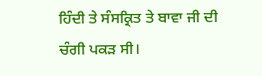ਹਿੰਦੀ ਤੇ ਸੰਸਕ੍ਰਿਤ ਤੇ ਬਾਵਾ ਜੀ ਦੀ ਚੰਗੀ ਪਕੜ ਸੀ।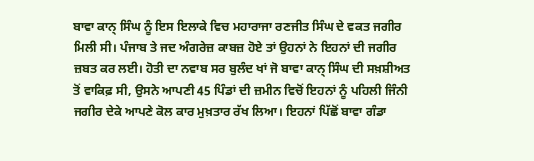ਬਾਵਾ ਕਾਨ੍ ਸਿੰਘ ਨੂੰ ਇਸ ਇਲਾਕੇ ਵਿਚ ਮਹਾਰਾਜਾ ਰਣਜੀਤ ਸਿੰਘ ਦੇ ਵਕਤ ਜਗੀਰ ਮਿਲੀ ਸੀ। ਪੰਜਾਬ ਤੇ ਜਦ ਅੰਗਰੇਜ਼ ਕਾਬਜ਼ ਹੋਏ ਤਾਂ ਉਹਨਾਂ ਨੇ ਇਹਨਾਂ ਦੀ ਜਗੀਰ ਜ਼ਬਤ ਕਰ ਲਈ। ਹੋਤੀ ਦਾ ਨਵਾਬ ਸਰ ਬੁਲੰਦ ਖਾਂ ਜੋ ਬਾਵਾ ਕਾਨ੍ ਸਿੰਘ ਦੀ ਸਖ਼ਸ਼ੀਅਤ ਤੋਂ ਵਾਕਿਫ਼ ਸੀ, ਉਸਨੇ ਆਪਣੀ 45 ਪਿੰਡਾਂ ਦੀ ਜ਼ਮੀਨ ਵਿਚੋਂ ਇਹਨਾਂ ਨੂੰ ਪਹਿਲੀ ਜਿੰਨੀ ਜਗੀਰ ਦੇਕੇ ਆਪਣੇ ਕੋਲ ਕਾਰ ਮੁਖ਼ਤਾਰ ਰੱਖ ਲਿਆ। ਇਹਨਾਂ ਪਿੱਛੋਂ ਬਾਵਾ ਗੰਡਾ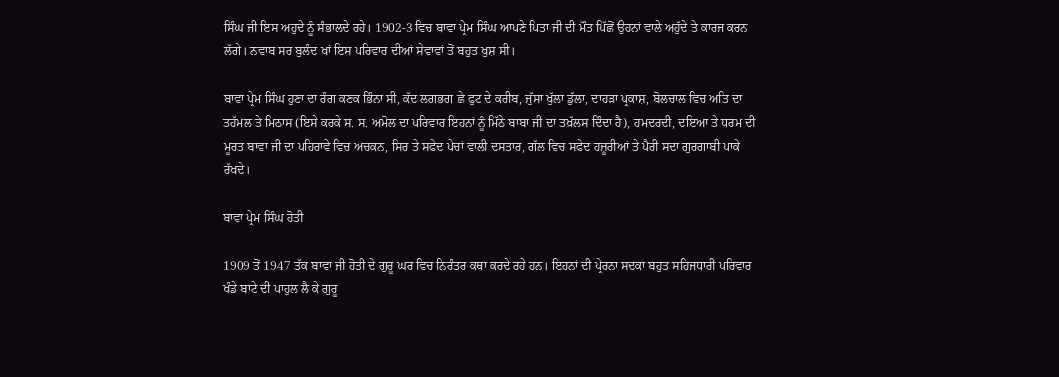ਸਿੰਘ ਜੀ ਇਸ ਅਹੁਦੇ ਨੂੰ ਸੰਭਾਲਦੇ ਰਹੇ। 1902-3 ਵਿਚ ਬਾਵਾ ਪ੍ਰੇਮ ਸਿੰਘ ਆਪਣੇ ਪਿਤਾ ਜੀ ਦੀ ਮੌਤ ਪਿੱਛੋਂ ਉਹਨਾਂ ਵਾਲੇ ਅਹੁੱਦੇ ਤੇ ਕਾਰਜ ਕਰਨ ਲੱਗੇ। ਨਵਾਬ ਸਰ ਬੁਲੰਦ ਖਾਂ ਇਸ ਪਰਿਵਾਰ ਦੀਆਂ ਸੇਵਾਵਾਂ ਤੋਂ ਬਹੁਤ ਖੁਸ਼ ਸੀ।

ਬਾਵਾ ਪ੍ਰੇਮ ਸਿੰਘ ਹੁਣਾ ਦਾ ਰੰਗ ਕਣਕ ਭਿੰਨਾ ਸੀ, ਕੱਦ ਲਗਭਗ ਛੇ ਫੁਟ ਦੇ ਕਰੀਬ, ਜੁੱਸਾ ਖੁੱਲਾ ਡੁੱਲਾ, ਦਾਹੜਾ ਪ੍ਰਕਾਸ਼, ਬੋਲਚਾਲ ਵਿਚ ਅਤਿ ਦਾ ਤਹੱਮਲ ਤੇ ਮਿਠਾਸ (ਇਸੇ ਕਰਕੇ ਸ. ਸ. ਅਮੋਲ ਦਾ ਪਰਿਵਾਰ ਇਹਨਾਂ ਨੂੰ ਮਿੱਠੇ ਬਾਬਾ ਜੀ ਦਾ ਤਖ਼ੱਲਸ ਦਿੰਦਾ ਹੈ), ਹਮਦਰਦੀ, ਦਇਆ ਤੇ ਧਰਮ ਦੀ ਮੂਰਤ ਬਾਵਾ ਜੀ ਦਾ ਪਹਿਰਾਵੇ ਵਿਚ ਅਚਕਨ, ਸਿਰ ਤੇ ਸਫੇਦ ਪੇਚਾਂ ਵਾਲੀ ਦਸਤਾਰ, ਗੱਲ ਵਿਚ ਸਫੇਦ ਹਜ਼ੂਰੀਆਂ ਤੇ ਪੈਰੀ ਸਦਾ ਗੁਰਗਾਬੀ ਪਾਕੇ ਰੱਖਦੇ।

ਬਾਵਾ ਪ੍ਰੇਮ ਸਿੰਘ ਹੋਤੀ

1909 ਤੋਂ 1947 ਤੱਕ ਬਾਵਾ ਜੀ ਹੋਤੀ ਦੇ ਗੁਰੂ ਘਰ ਵਿਚ ਨਿਰੰਤਰ ਕਥਾ ਕਰਦੇ ਰਹੇ ਹਨ। ਇਹਨਾਂ ਦੀ ਪ੍ਰੇਰਨਾ ਸਦਕਾ ਬਹੁਤ ਸਹਿਜਧਾਰੀ ਪਰਿਵਾਰ ਖੰਡੇ ਬਾਟੇ ਦੀ ਪਾਹੁਲ ਲੈ ਕੇ ਗੁਰੂ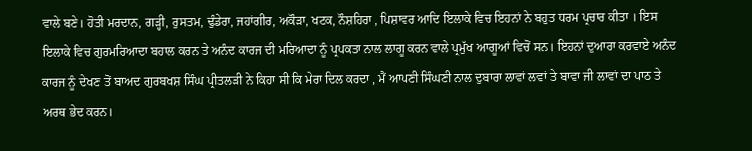ਵਾਲੇ ਬਣੇ। ਹੋਤੀ ਮਰਦਾਨ, ਗੜ੍ਹੀ, ਰੁਸਤਮ, ਢੁੰਡੇਰਾ, ਜਹਾਂਗੀਰ, ਅਕੌੜਾ, ਖਟਕ, ਨੌਸ਼ਹਿਰਾ , ਪਿਸ਼ਾਵਰ ਆਦਿ ਇਲਾਕੇ ਵਿਚ ਇਹਨਾਂ ਨੇ ਬਹੁਤ ਧਰਮ ਪ੍ਰਚਾਰ ਕੀਤਾ । ਇਸ ਇਲਾਕੇ ਵਿਚ ਗੁਰਮਰਿਆਦਾ ਬਹਾਲ ਕਰਨ ਤੇ ਅਨੰਦ ਕਾਰਜ ਦੀ ਮਰਿਆਦਾ ਨੂੰ ਪ੍ਰਪਕਤਾ ਨਾਲ ਲਾਗੂ ਕਰਨ ਵਾਲੇ ਪ੍ਰਮੁੱਖ ਆਗੂਆਂ ਵਿਚੋਂ ਸਨ। ਇਹਨਾਂ ਦੁਆਰਾ ਕਰਵਾਏ ਅਨੰਦ ਕਾਰਜ ਨੂੰ ਦੇਖਣ ਤੋਂ ਬਾਅਦ ਗੁਰਬਖਸ਼ ਸਿੰਘ ਪ੍ਰੀਤਲੜੀ ਨੇ ਕਿਹਾ ਸੀ ਕਿ ਮੇਰਾ ਦਿਲ ਕਰਦਾ , ਮੈਂ ਆਪਣੀ ਸਿੰਘਣੀ ਨਾਲ ਦੁਬਾਰਾ ਲਾਵਾਂ ਲਵਾਂ ਤੇ ਬਾਵਾ ਜੀ ਲਾਵਾਂ ਦਾ ਪਾਠ ਤੇ ਅਰਥ ਭੇਦ ਕਰਨ।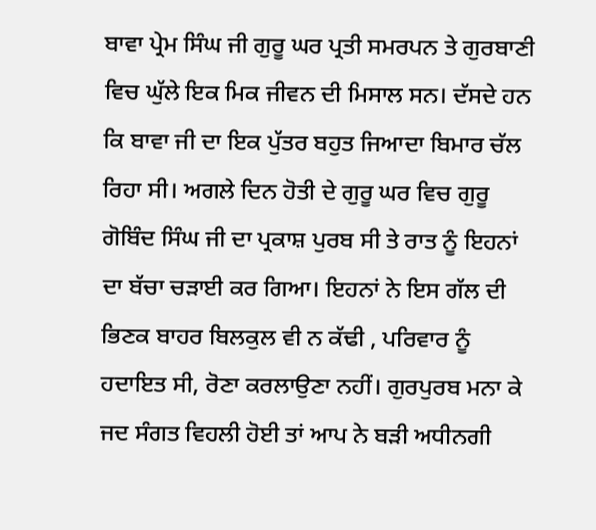ਬਾਵਾ ਪ੍ਰੇਮ ਸਿੰਘ ਜੀ ਗੁਰੂ ਘਰ ਪ੍ਰਤੀ ਸਮਰਪਨ ਤੇ ਗੁਰਬਾਣੀ ਵਿਚ ਘੁੱਲੇ ਇਕ ਮਿਕ ਜੀਵਨ ਦੀ ਮਿਸਾਲ ਸਨ। ਦੱਸਦੇ ਹਨ ਕਿ ਬਾਵਾ ਜੀ ਦਾ ਇਕ ਪੁੱਤਰ ਬਹੁਤ ਜਿਆਦਾ ਬਿਮਾਰ ਚੱਲ ਰਿਹਾ ਸੀ। ਅਗਲੇ ਦਿਨ ਹੋਤੀ ਦੇ ਗੁਰੂ ਘਰ ਵਿਚ ਗੁਰੂ ਗੋਬਿੰਦ ਸਿੰਘ ਜੀ ਦਾ ਪ੍ਰਕਾਸ਼ ਪੁਰਬ ਸੀ ਤੇ ਰਾਤ ਨੂੰ ਇਹਨਾਂ ਦਾ ਬੱਚਾ ਚੜਾਈ ਕਰ ਗਿਆ। ਇਹਨਾਂ ਨੇ ਇਸ ਗੱਲ ਦੀ ਭਿਣਕ ਬਾਹਰ ਬਿਲਕੁਲ ਵੀ ਨ ਕੱਢੀ , ਪਰਿਵਾਰ ਨੂੰ ਹਦਾਇਤ ਸੀ, ਰੋਣਾ ਕਰਲਾਉਣਾ ਨਹੀਂ। ਗੁਰਪੁਰਬ ਮਨਾ ਕੇ ਜਦ ਸੰਗਤ ਵਿਹਲੀ ਹੋਈ ਤਾਂ ਆਪ ਨੇ ਬੜੀ ਅਧੀਨਗੀ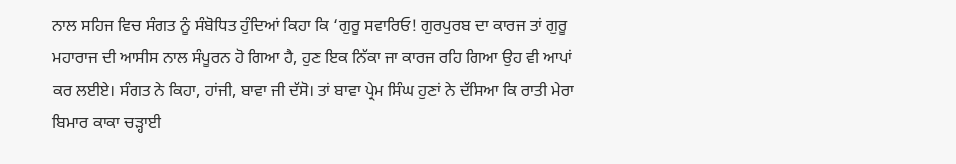ਨਾਲ ਸਹਿਜ ਵਿਚ ਸੰਗਤ ਨੂੰ ਸੰਬੋਧਿਤ ਹੁੰਦਿਆਂ ਕਿਹਾ ਕਿ ‘ਗੁਰੂ ਸਵਾਰਿਓ! ਗੁਰਪੁਰਬ ਦਾ ਕਾਰਜ ਤਾਂ ਗੁਰੂ ਮਹਾਰਾਜ ਦੀ ਆਸੀਸ ਨਾਲ ਸੰਪੂਰਨ ਹੋ ਗਿਆ ਹੈ, ਹੁਣ ਇਕ ਨਿੱਕਾ ਜਾ ਕਾਰਜ ਰਹਿ ਗਿਆ ਉਹ ਵੀ ਆਪਾਂ ਕਰ ਲਈਏ। ਸੰਗਤ ਨੇ ਕਿਹਾ, ਹਾਂਜੀ, ਬਾਵਾ ਜੀ ਦੱਸੋ। ਤਾਂ ਬਾਵਾ ਪ੍ਰੇਮ ਸਿੰਘ ਹੁਣਾਂ ਨੇ ਦੱਸਿਆ ਕਿ ਰਾਤੀ ਮੇਰਾ ਬਿਮਾਰ ਕਾਕਾ ਚੜ੍ਹਾਈ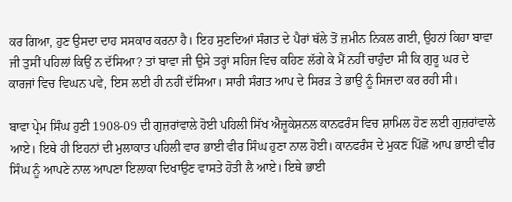ਕਰ ਗਿਆ, ਹੁਣ ਉਸਦਾ ਦਾਹ ਸਸਕਾਰ ਕਰਨਾ ਹੈ। ਇਹ ਸੁਣਦਿਆਂ ਸੰਗਤ ਦੇ ਪੈਰਾਂ ਥੱਲੇ ਤੋਂ ਜ਼ਮੀਨ ਨਿਕਲ ਗਈ, ਉਹਨਾਂ ਕਿਹਾ ਬਾਵਾ ਜੀ ਤੁਸੀਂ ਪਹਿਲਾਂ ਕਿਉਂ ਨ ਦੱਸਿਆ? ਤਾਂ ਬਾਵਾ ਜੀ ਉਸੇ ਤਰ੍ਹਾਂ ਸਹਿਜ ਵਿਚ ਕਹਿਣ ਲੱਗੇ ਕੇ ਮੈਂ ਨਹੀਂ ਚਾਹੁੰਦਾ ਸੀ ਕਿ ਗੁਰੂ ਘਰ ਦੇ ਕਾਰਜਾਂ ਵਿਚ ਵਿਘਨ ਪਵੇ, ਇਸ ਲਈ ਹੀ ਨਹੀਂ ਦੱਸਿਆ। ਸਾਰੀ ਸੰਗਤ ਆਪ ਦੇ ਸਿਰੜ ਤੇ ਭਾਉ ਨੂੰ ਸਿਜਦਾ ਕਰ ਰਹੀ ਸੀ।

ਬਾਵਾ ਪ੍ਰੇਮ ਸਿੰਘ ਹੁਣੀ 1908-09 ਦੀ ਗੁਜ਼ਰਾਂਵਾਲੇ ਹੋਈ ਪਹਿਲੀ ਸਿੱਖ ਐਜ਼ੂਕੇਸ਼ਨਲ ਕਾਨਫਰੰਸ ਵਿਚ ਸ਼ਾਮਿਲ ਹੋਣ ਲਈ ਗੁਜ਼ਰਾਂਵਾਲੇ ਆਏ। ਇਥੇ ਹੀ ਇਹਨਾਂ ਦੀ ਮੁਲਾਕਾਤ ਪਹਿਲੀ ਵਾਰ ਭਾਈ ਵੀਰ ਸਿੰਘ ਹੁਣਾ ਨਾਲ ਹੋਈ। ਕਾਨਫਰੰਸ ਦੇ ਮੁਕਣ ਪਿੱਛੋਂ ਆਪ ਭਾਈ ਵੀਰ ਸਿੰਘ ਨੂੰ ਆਪਣੇ ਨਾਲ ਆਪਣਾ ਇਲਾਕਾ ਦਿਖਾਉਣ ਵਾਸਤੇ ਹੋਤੀ ਲੈ ਆਏ। ਇਥੇ ਭਾਈ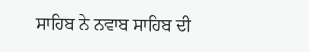ਸਾਹਿਬ ਨੇ ਨਵਾਬ ਸਾਹਿਬ ਦੀ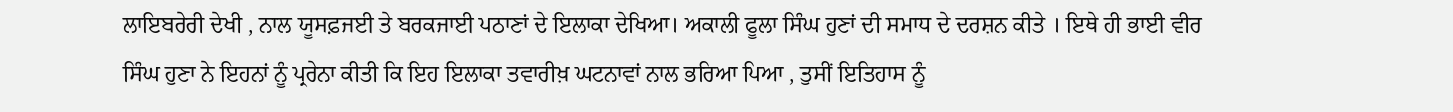ਲਾਇਬਰੇਰੀ ਦੇਖੀ , ਨਾਲ ਯੂਸਫ਼ਜਈ ਤੇ ਬਰਕਜਾਈ ਪਠਾਣਾਂ ਦੇ ਇਲਾਕਾ ਦੇਖਿਆ। ਅਕਾਲੀ ਫੂਲਾ ਸਿੰਘ ਹੁਣਾਂ ਦੀ ਸਮਾਧ ਦੇ ਦਰਸ਼ਨ ਕੀਤੇ । ਇਥੇ ਹੀ ਭਾਈ ਵੀਰ ਸਿੰਘ ਹੁਣਾ ਨੇ ਇਹਨਾਂ ਨੂੰ ਪ੍ਰਰੇਨਾ ਕੀਤੀ ਕਿ ਇਹ ਇਲਾਕਾ ਤਵਾਰੀਖ਼ ਘਟਨਾਵਾਂ ਨਾਲ ਭਰਿਆ ਪਿਆ , ਤੁਸੀਂ ਇਤਿਹਾਸ ਨੂੰ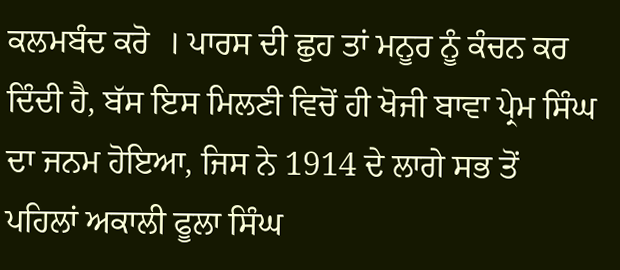ਕਲਮਬੰਦ ਕਰੋ  । ਪਾਰਸ ਦੀ ਛੁਹ ਤਾਂ ਮਨੂਰ ਨੂੰ ਕੰਚਨ ਕਰ ਦਿੰਦੀ ਹੈ, ਬੱਸ ਇਸ ਮਿਲਣੀ ਵਿਚੋਂ ਹੀ ਖੋਜੀ ਬਾਵਾ ਪ੍ਰੇਮ ਸਿੰਘ ਦਾ ਜਨਮ ਹੋਇਆ, ਜਿਸ ਨੇ 1914 ਦੇ ਲਾਗੇ ਸਭ ਤੋਂ ਪਹਿਲਾਂ ਅਕਾਲੀ ਫੂਲਾ ਸਿੰਘ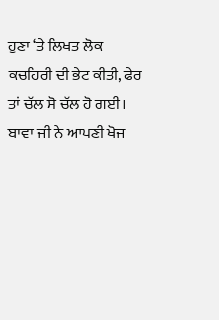ਹੁਣਾ ‘ਤੇ ਲਿਖਤ ਲੋਕ ਕਚਹਿਰੀ ਦੀ ਭੇਟ ਕੀਤੀ, ਫੇਰ ਤਾਂ ਚੱਲ ਸੋ ਚੱਲ ਹੋ ਗਈ। ਬਾਵਾ ਜੀ ਨੇ ਆਪਣੀ ਖੋਜ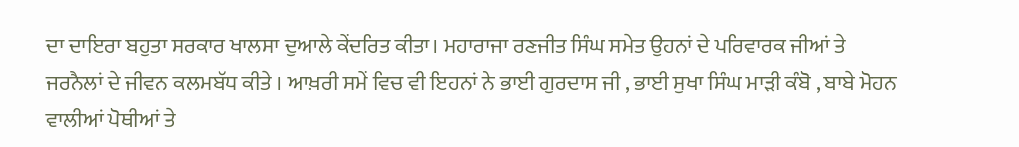ਦਾ ਦਾਇਰਾ ਬਹੁਤਾ ਸਰਕਾਰ ਖਾਲਸਾ ਦੁਆਲੇ ਕੇਂਦਰਿਤ ਕੀਤਾ। ਮਹਾਰਾਜਾ ਰਣਜੀਤ ਸਿੰਘ ਸਮੇਤ ਉਹਨਾਂ ਦੇ ਪਰਿਵਾਰਕ ਜੀਆਂ ਤੇ ਜਰਨੈਲਾਂ ਦੇ ਜੀਵਨ ਕਲਮਬੱਧ ਕੀਤੇ । ਆਖ਼ਰੀ ਸਮੇਂ ਵਿਚ ਵੀ ਇਹਨਾਂ ਨੇ ਭਾਈ ਗੁਰਦਾਸ ਜੀ , ਭਾਈ ਸੁਖਾ ਸਿੰਘ ਮਾੜੀ ਕੰਬੋ , ਬਾਬੇ ਮੋਹਨ ਵਾਲੀਆਂ ਪੋਥੀਆਂ ਤੇ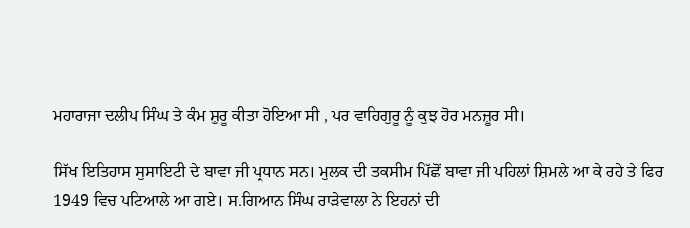ਮਹਾਰਾਜਾ ਦਲੀਪ ਸਿੰਘ ਤੇ ਕੰਮ ਸ਼ੁਰੂ ਕੀਤਾ ਹੋਇਆ ਸੀ , ਪਰ ਵਾਹਿਗੁਰੂ ਨੂੰ ਕੁਝ ਹੋਰ ਮਨਜ਼ੂਰ ਸੀ।

ਸਿੱਖ ਇਤਿਹਾਸ ਸੁਸਾਇਟੀ ਦੇ ਬਾਵਾ ਜੀ ਪ੍ਰਧਾਨ ਸਨ। ਮੁਲਕ ਦੀ ਤਕਸੀਮ ਪਿੱਛੋਂ ਬਾਵਾ ਜੀ ਪਹਿਲਾਂ ਸ਼ਿਮਲੇ ਆ ਕੇ ਰਹੇ ਤੇ ਫਿਰ 1949 ਵਿਚ ਪਟਿਆਲੇ ਆ ਗਏ। ਸ.ਗਿਆਨ ਸਿੰਘ ਰਾੜੇਵਾਲਾ ਨੇ ਇਹਨਾਂ ਦੀ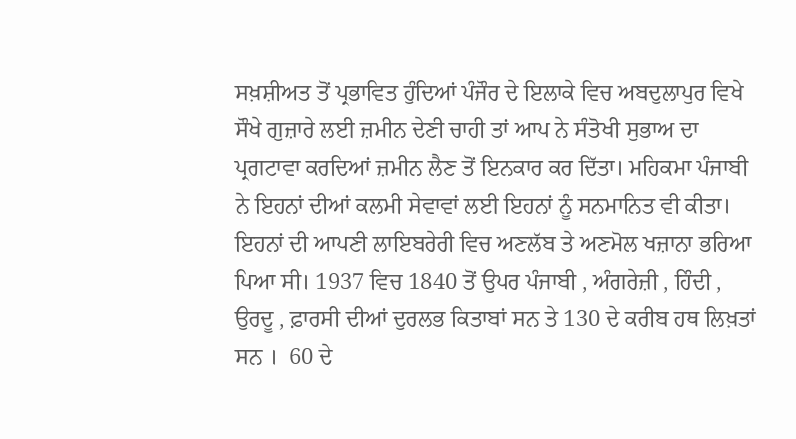ਸਖ਼ਸ਼ੀਅਤ ਤੋਂ ਪ੍ਰਭਾਵਿਤ ਹੁੰਦਿਆਂ ਪੰਜੌਰ ਦੇ ਇਲਾਕੇ ਵਿਚ ਅਬਦੁਲਾਪੁਰ ਵਿਖੇ ਸੌਖੇ ਗੁਜ਼ਾਰੇ ਲਈ ਜ਼ਮੀਨ ਦੇਣੀ ਚਾਹੀ ਤਾਂ ਆਪ ਨੇ ਸੰਤੋਖੀ ਸੁਭਾਅ ਦਾ ਪ੍ਰਗਟਾਵਾ ਕਰਦਿਆਂ ਜ਼ਮੀਨ ਲੈਣ ਤੋਂ ਇਨਕਾਰ ਕਰ ਦਿੱਤਾ। ਮਹਿਕਮਾ ਪੰਜਾਬੀ ਨੇ ਇਹਨਾਂ ਦੀਆਂ ਕਲਮੀ ਸੇਵਾਵਾਂ ਲਈ ਇਹਨਾਂ ਨੂੰ ਸਨਮਾਨਿਤ ਵੀ ਕੀਤਾ। ਇਹਨਾਂ ਦੀ ਆਪਣੀ ਲਾਇਬਰੇਰੀ ਵਿਚ ਅਣਲੱਬ ਤੇ ਅਣਮੋਲ ਖਜ਼ਾਨਾ ਭਰਿਆ ਪਿਆ ਸੀ। 1937 ਵਿਚ 1840 ਤੋਂ ਉਪਰ ਪੰਜਾਬੀ , ਅੰਗਰੇਜ਼ੀ , ਹਿੰਦੀ , ਉਰਦੂ , ਫ਼ਾਰਸੀ ਦੀਆਂ ਦੁਰਲਭ ਕਿਤਾਬਾਂ ਸਨ ਤੇ 130 ਦੇ ਕਰੀਬ ਹਥ ਲਿਖ਼ਤਾਂ ਸਨ ।  60 ਦੇ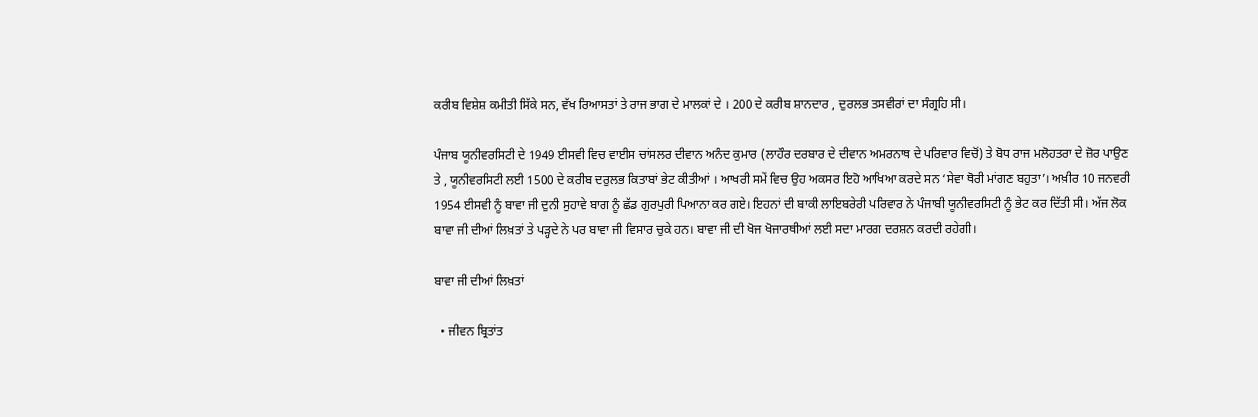ਕਰੀਬ ਵਿਸ਼ੇਸ਼ ਕਮੀਤੀ ਸਿੱਕੇ ਸਨ, ਵੱਖ ਰਿਆਸਤਾਂ ਤੇ ਰਾਜ ਭਾਗ ਦੇ ਮਾਲਕਾਂ ਦੇ । 200 ਦੇ ਕਰੀਬ ਸ਼ਾਨਦਾਰ , ਦੁਰਲਭ ਤਸਵੀਰਾਂ ਦਾ ਸੰਗ੍ਰਹਿ ਸੀ।

ਪੰਜਾਬ ਯੂਨੀਵਰਸਿਟੀ ਦੇ 1949 ਈਸਵੀ ਵਿਚ ਵਾਈਸ ਚਾਂਸਲਰ ਦੀਵਾਨ ਅਨੰਦ ਕੁਮਾਰ (ਲਾਹੌਰ ਦਰਬਾਰ ਦੇ ਦੀਵਾਨ ਅਮਰਨਾਥ ਦੇ ਪਰਿਵਾਰ ਵਿਚੋਂ) ਤੇ ਬੋਧ ਰਾਜ ਮਲੋਹਤਰਾ ਦੇ ਜ਼ੋਰ ਪਾਉਣ ਤੇ , ਯੂਨੀਵਰਸਿਟੀ ਲਈ 1500 ਦੇ ਕਰੀਬ ਦਰੁਲਭ ਕਿਤਾਬਾਂ ਭੇਟ ਕੀਤੀਆਂ । ਆਖਰੀ ਸਮੇਂ ਵਿਚ ਉਹ ਅਕਸਰ ਇਹੋ ਆਖਿਆ ਕਰਦੇ ਸਨ ‘ਸੇਵਾ ਥੋਰੀ ਮਾਂਗਣ ਬਹੁਤਾ’। ਅਖ਼ੀਰ 10 ਜਨਵਰੀ 1954 ਈਸਵੀ ਨੂੰ ਬਾਵਾ ਜੀ ਦੁਨੀ ਸੁਹਾਵੇ ਬਾਗ ਨੂੰ ਛੱਡ ਗੁਰਪੁਰੀ ਪਿਆਨਾ ਕਰ ਗਏ। ਇਹਨਾਂ ਦੀ ਬਾਕੀ ਲਾਇਬਰੇਰੀ ਪਰਿਵਾਰ ਨੇ ਪੰਜਾਬੀ ਯੂਨੀਵਰਸਿਟੀ ਨੂੰ ਭੇਟ ਕਰ ਦਿੱਤੀ ਸੀ। ਅੱਜ ਲੋਕ ਬਾਵਾ ਜੀ ਦੀਆਂ ਲਿਖ਼ਤਾਂ ਤੇ ਪੜ੍ਹਦੇ ਨੇ ਪਰ ਬਾਵਾ ਜੀ ਵਿਸਾਰ ਚੁਕੇ ਹਨ। ਬਾਵਾ ਜੀ ਦੀ ਖੋਜ ਖੋਜਾਰਥੀਆਂ ਲਈ ਸਦਾ ਮਾਰਗ ਦਰਸ਼ਨ ਕਰਦੀ ਰਹੇਗੀ।

ਬਾਵਾ ਜੀ ਦੀਆਂ ਲਿਖ਼ਤਾਂ

  • ਜੀਵਨ ਬ੍ਰਿਤਾਂਤ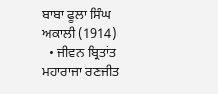ਬਾਬਾ ਫੂਲਾ ਸਿੰਘ ਅਕਾਲੀ (1914)
  • ਜੀਵਨ ਬ੍ਰਿਤਾਂਤ ਮਹਾਰਾਜਾ ਰਣਜੀਤ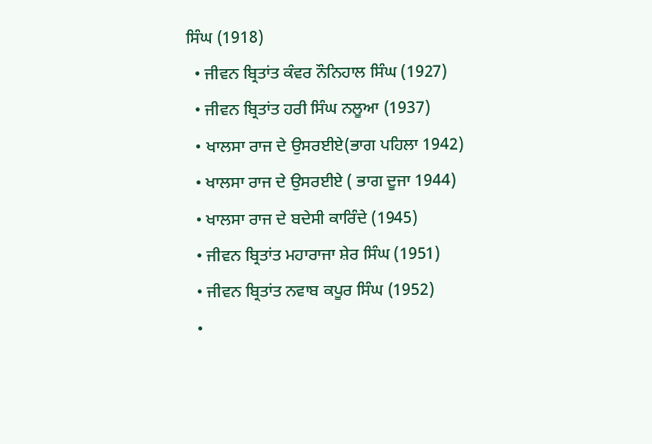ਸਿੰਘ (1918)
  • ਜੀਵਨ ਬ੍ਰਿਤਾਂਤ ਕੰਵਰ ਨੌਨਿਹਾਲ ਸਿੰਘ (1927)
  • ਜੀਵਨ ਬ੍ਰਿਤਾਂਤ ਹਰੀ ਸਿੰਘ ਨਲੂਆ (1937)
  • ਖਾਲਸਾ ਰਾਜ ਦੇ ਉਸਰਈਏ(ਭਾਗ ਪਹਿਲਾ 1942)
  • ਖਾਲਸਾ ਰਾਜ ਦੇ ਉਸਰਈਏ ( ਭਾਗ ਦੂਜਾ 1944)
  • ਖਾਲਸਾ ਰਾਜ ਦੇ ਬਦੇਸੀ ਕਾਰਿੰਦੇ (1945)
  • ਜੀਵਨ ਬ੍ਰਿਤਾਂਤ ਮਹਾਰਾਜਾ ਸ਼ੇਰ ਸਿੰਘ (1951)
  • ਜੀਵਨ ਬ੍ਰਿਤਾਂਤ ਨਵਾਬ ਕਪੂਰ ਸਿੰਘ (1952)
  •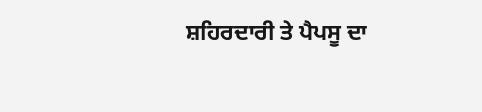ਸ਼ਹਿਰਦਾਰੀ ਤੇ ਪੈਪਸੂ ਦਾ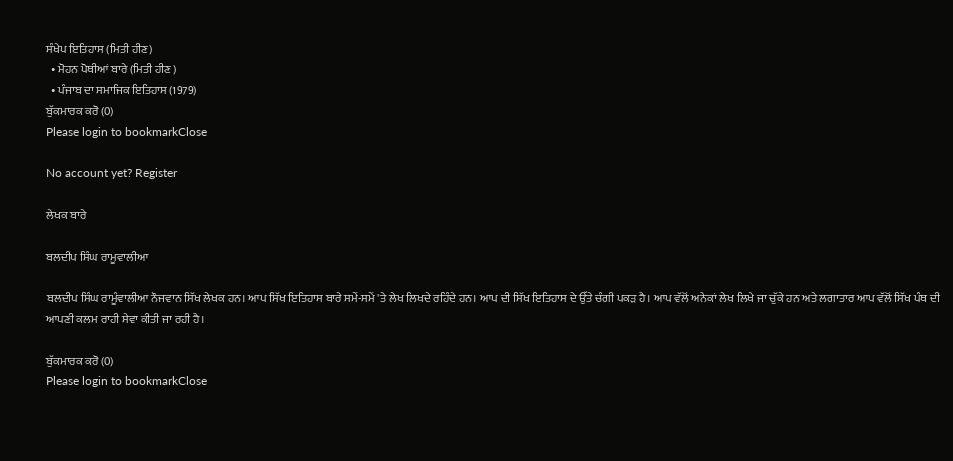ਸੰਖੇਪ ਇਤਿਹਾਸ (ਮਿਤੀ ਹੀਣ)
  • ਮੋਹਨ ਪੋਥੀਆਂ ਬਾਰੇ (ਮਿਤੀ ਹੀਣ )
  • ਪੰਜਾਬ ਦਾ ਸਮਾਜਿਕ ਇਤਿਹਾਸ (1979)
ਬੁੱਕਮਾਰਕ ਕਰੋ (0)
Please login to bookmarkClose

No account yet? Register

ਲੇਖਕ ਬਾਰੇ

ਬਲਦੀਪ ਸਿੰਘ ਰਾਮੂਵਾਲੀਆ

ਬਲਦੀਪ ਸਿੰਘ ਰਾਮੂੰਵਾਲੀਆ ਨੌਜਵਾਨ ਸਿੱਖ ਲੇਖਕ ਹਨ। ਆਪ ਸਿੱਖ ਇਤਿਹਾਸ ਬਾਰੇ ਸਮੇਂ-ਸਮੇਂ 'ਤੇ ਲੇਖ ਲਿਖਦੇ ਰਹਿੰਦੇ ਹਨ। ਆਪ ਦੀ ਸਿੱਖ ਇਤਿਹਾਸ ਦੇ ਉੱਤੇ ਚੰਗੀ ਪਕੜ ਹੈ। ਆਪ ਵੱਲੋਂ ਅਨੇਕਾਂ ਲੇਖ ਲਿਖੇ ਜਾ ਚੁੱਕੇ ਹਨ ਅਤੇ ਲਗਾਤਾਰ ਆਪ ਵੱਲੋਂ ਸਿੱਖ ਪੰਥ ਦੀ ਆਪਣੀ ਕਲਮ ਰਾਹੀ ਸੇਵਾ ਕੀਤੀ ਜਾ ਰਹੀ ਹੈ।

ਬੁੱਕਮਾਰਕ ਕਰੋ (0)
Please login to bookmarkClose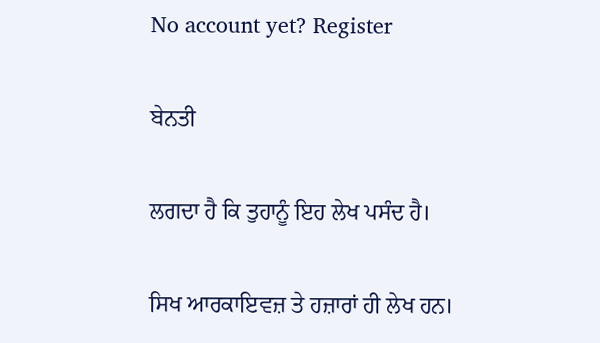No account yet? Register

ਬੇਨਤੀ

ਲਗਦਾ ਹੈ ਕਿ ਤੁਹਾਨੂੰ ਇਹ ਲੇਖ ਪਸੰਦ ਹੈ।

ਸਿਖ ਆਰਕਾਇਵਜ਼ ਤੇ ਹਜ਼ਾਰਾਂ ਹੀ ਲੇਖ ਹਨ।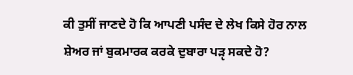ਕੀ ਤੁਸੀਂ ਜਾਣਦੇ ਹੋ ਕਿ ਆਪਣੀ ਪਸੰਦ ਦੇ ਲੇਖ ਕਿਸੇ ਹੋਰ ਨਾਲ ਸ਼ੇਅਰ ਜਾਂ ਬੁਕਮਾਰਕ ਕਰਕੇ ਦੁਬਾਰਾ ਪੜੵ ਸਕਦੇ ਹੋ?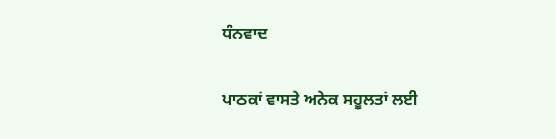ਧੰਨਵਾਦ

ਪਾਠਕਾਂ ਵਾਸਤੇ ਅਨੇਕ ਸਹੂਲਤਾਂ ਲਈ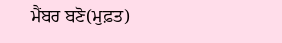ਮੈਂਬਰ ਬਣੋ(ਮੁਫ਼ਤ)